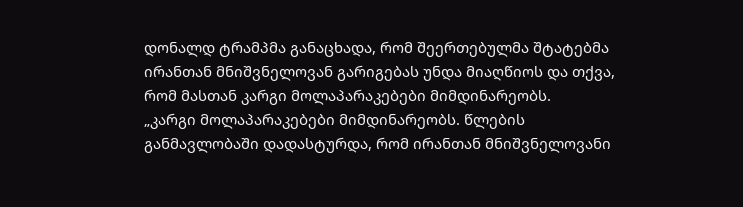დონალდ ტრამპმა განაცხადა, რომ შეერთებულმა შტატებმა ირანთან მნიშვნელოვან გარიგებას უნდა მიაღწიოს და თქვა, რომ მასთან კარგი მოლაპარაკებები მიმდინარეობს.
„კარგი მოლაპარაკებები მიმდინარეობს. წლების განმავლობაში დადასტურდა, რომ ირანთან მნიშვნელოვანი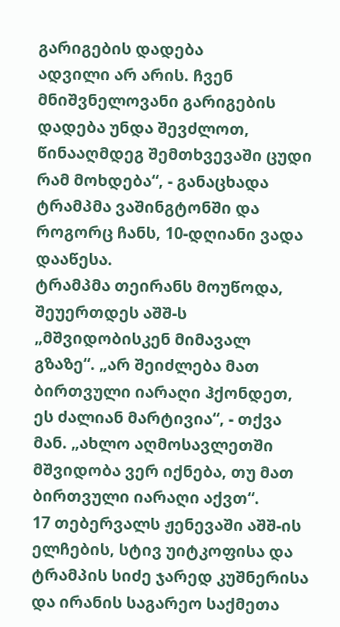გარიგების დადება
ადვილი არ არის. ჩვენ მნიშვნელოვანი გარიგების დადება უნდა შევძლოთ, წინააღმდეგ შემთხვევაში ცუდი რამ მოხდება“, - განაცხადა ტრამპმა ვაშინგტონში და როგორც ჩანს, 10-დღიანი ვადა დააწესა.
ტრამპმა თეირანს მოუწოდა, შეუერთდეს აშშ-ს „მშვიდობისკენ მიმავალ გზაზე“. „არ შეიძლება მათ ბირთვული იარაღი ჰქონდეთ, ეს ძალიან მარტივია“, - თქვა მან. „ახლო აღმოსავლეთში მშვიდობა ვერ იქნება, თუ მათ ბირთვული იარაღი აქვთ“.
17 თებერვალს ჟენევაში აშშ-ის ელჩების, სტივ უიტკოფისა და ტრამპის სიძე ჯარედ კუშნერისა და ირანის საგარეო საქმეთა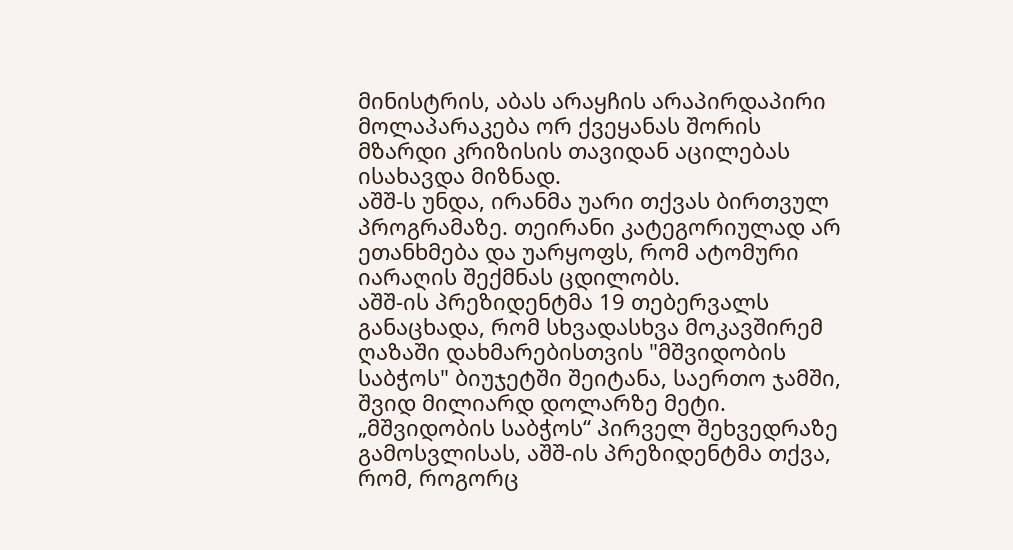მინისტრის, აბას არაყჩის არაპირდაპირი მოლაპარაკება ორ ქვეყანას შორის მზარდი კრიზისის თავიდან აცილებას ისახავდა მიზნად.
აშშ-ს უნდა, ირანმა უარი თქვას ბირთვულ პროგრამაზე. თეირანი კატეგორიულად არ ეთანხმება და უარყოფს, რომ ატომური იარაღის შექმნას ცდილობს.
აშშ-ის პრეზიდენტმა 19 თებერვალს განაცხადა, რომ სხვადასხვა მოკავშირემ ღაზაში დახმარებისთვის "მშვიდობის საბჭოს" ბიუჯეტში შეიტანა, საერთო ჯამში, შვიდ მილიარდ დოლარზე მეტი.
„მშვიდობის საბჭოს“ პირველ შეხვედრაზე გამოსვლისას, აშშ-ის პრეზიდენტმა თქვა, რომ, როგორც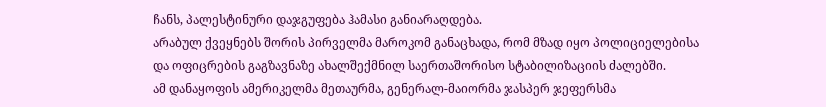ჩანს, პალესტინური დაჯგუფება ჰამასი განიარაღდება.
არაბულ ქვეყნებს შორის პირველმა მაროკომ განაცხადა, რომ მზად იყო პოლიციელებისა და ოფიცრების გაგზავნაზე ახალშექმნილ საერთაშორისო სტაბილიზაციის ძალებში.
ამ დანაყოფის ამერიკელმა მეთაურმა, გენერალ-მაიორმა ჯასპერ ჯეფერსმა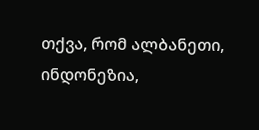თქვა, რომ ალბანეთი, ინდონეზია,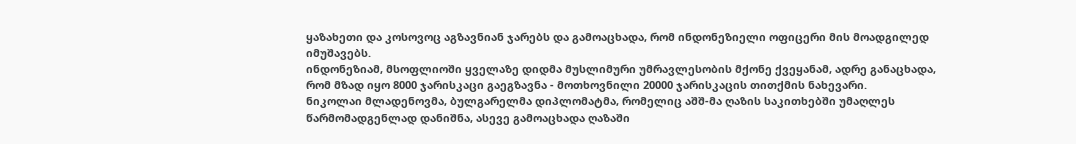ყაზახეთი და კოსოვოც აგზავნიან ჯარებს და გამოაცხადა, რომ ინდონეზიელი ოფიცერი მის მოადგილედ იმუშავებს.
ინდონეზიამ, მსოფლიოში ყველაზე დიდმა მუსლიმური უმრავლესობის მქონე ქვეყანამ, ადრე განაცხადა, რომ მზად იყო 8000 ჯარისკაცი გაეგზავნა - მოთხოვნილი 20000 ჯარისკაცის თითქმის ნახევარი.
ნიკოლაი მლადენოვმა, ბულგარელმა დიპლომატმა, რომელიც აშშ-მა ღაზის საკითხებში უმაღლეს წარმომადგენლად დანიშნა, ასევე გამოაცხადა ღაზაში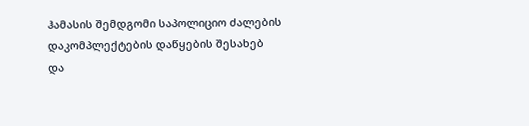ჰამასის შემდგომი საპოლიციო ძალების დაკომპლექტების დაწყების შესახებ და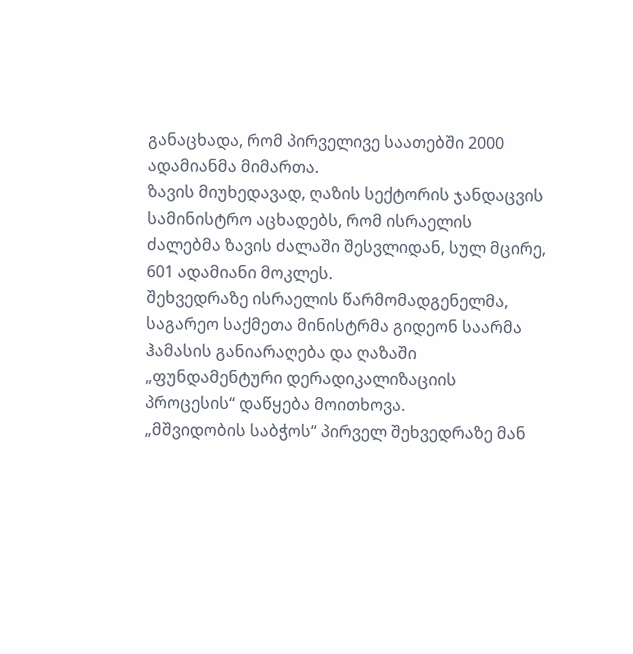განაცხადა, რომ პირველივე საათებში 2000 ადამიანმა მიმართა.
ზავის მიუხედავად, ღაზის სექტორის ჯანდაცვის სამინისტრო აცხადებს, რომ ისრაელის ძალებმა ზავის ძალაში შესვლიდან, სულ მცირე, 601 ადამიანი მოკლეს.
შეხვედრაზე ისრაელის წარმომადგენელმა, საგარეო საქმეთა მინისტრმა გიდეონ საარმა ჰამასის განიარაღება და ღაზაში „ფუნდამენტური დერადიკალიზაციის პროცესის“ დაწყება მოითხოვა.
„მშვიდობის საბჭოს“ პირველ შეხვედრაზე მან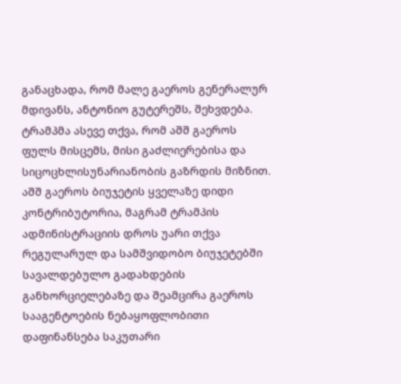განაცხადა, რომ მალე გაეროს გენერალურ მდივანს, ანტონიო გუტერეშს, შეხვდება. ტრამპმა ასევე თქვა, რომ აშშ გაეროს ფულს მისცემს, მისი გაძლიერებისა და სიცოცხლისუნარიანობის გაზრდის მიზნით.
აშშ გაეროს ბიუჯეტის ყველაზე დიდი კონტრიბუტორია, მაგრამ ტრამპის ადმინისტრაციის დროს უარი თქვა რეგულარულ და სამშვიდობო ბიუჯეტებში სავალდებულო გადახდების განხორციელებაზე და შეამცირა გაეროს სააგენტოების ნებაყოფლობითი დაფინანსება საკუთარი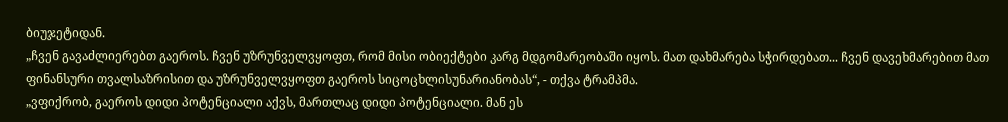ბიუჯეტიდან.
„ჩვენ გავაძლიერებთ გაეროს. ჩვენ უზრუნველვყოფთ, რომ მისი ობიექტები კარგ მდგომარეობაში იყოს. მათ დახმარება სჭირდებათ... ჩვენ დავეხმარებით მათ ფინანსური თვალსაზრისით და უზრუნველვყოფთ გაეროს სიცოცხლისუნარიანობას“, - თქვა ტრამპმა.
„ვფიქრობ, გაეროს დიდი პოტენციალი აქვს, მართლაც დიდი პოტენციალი. მან ეს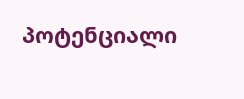პოტენციალი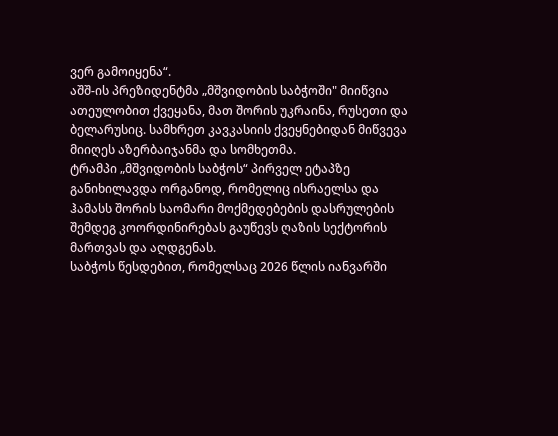ვერ გამოიყენა“.
აშშ-ის პრეზიდენტმა „მშვიდობის საბჭოში" მიიწვია ათეულობით ქვეყანა, მათ შორის უკრაინა, რუსეთი და ბელარუსიც. სამხრეთ კავკასიის ქვეყნებიდან მიწვევა მიიღეს აზერბაიჯანმა და სომხეთმა.
ტრამპი „მშვიდობის საბჭოს“ პირველ ეტაპზე განიხილავდა ორგანოდ, რომელიც ისრაელსა და ჰამასს შორის საომარი მოქმედებების დასრულების შემდეგ კოორდინირებას გაუწევს ღაზის სექტორის მართვას და აღდგენას.
საბჭოს წესდებით, რომელსაც 2026 წლის იანვარში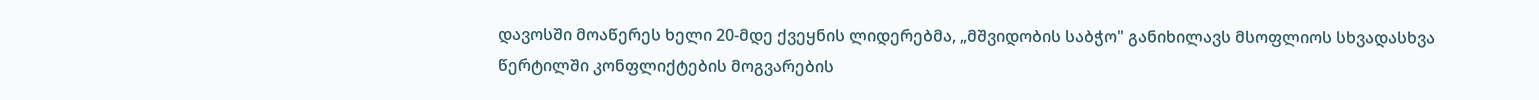დავოსში მოაწერეს ხელი 20-მდე ქვეყნის ლიდერებმა, „მშვიდობის საბჭო" განიხილავს მსოფლიოს სხვადასხვა წერტილში კონფლიქტების მოგვარების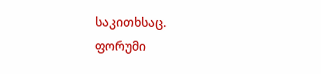საკითხსაც.
ფორუმი